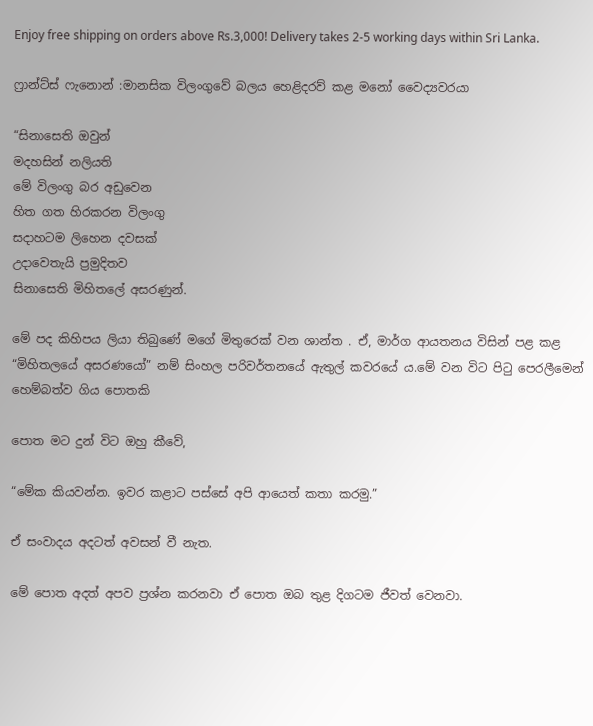Enjoy free shipping on orders above Rs.3,000! Delivery takes 2-5 working days within Sri Lanka.

ෆ්‍රාන්ට්ස් ෆැනොන් :මානසික විලංගුවේ බලය හෙළිදරව් කළ මනෝ වෛද්‍යවරයා

“සිනාසෙති ඔවුන්
මදහසින් නලියති
මේ විලංගු බර අඩුවෙන
හිත ගත හිරකරන විලංගු
සදාහටම ලිහෙන දවසක්
උදාවෙතැයි ප්‍රමුදිතව
සිනාසෙති මිහිතලේ අසරණුන්.

මේ පද කිහිපය ලියා තිබුණේ මගේ මිතුරෙක් වන ශාන්ත . ඒ, මාර්ග ආයතනය විසින් පළ කළ “මිහිතලයේ අසරණයෝ” නම් සිංහල පරිවර්තනයේ ඇතුල් කවරයේ ය.මේ වන විට පිටු පෙරලීමෙන් හෙම්බත්ව ගිය පොතකි

පොත මට දුන් විට ඔහු කීවේ,

“මේක කියවන්න. ඉවර කළාට පස්සේ අපි ආයෙත් කතා කරමු.”

ඒ සංවාදය අදටත් අවසන් වී නැත.

මේ පොත අදත් අපව ප්‍රශ්න කරනවා ඒ පොත ඔබ තුළ දිගටම ජීවත් වෙනවා.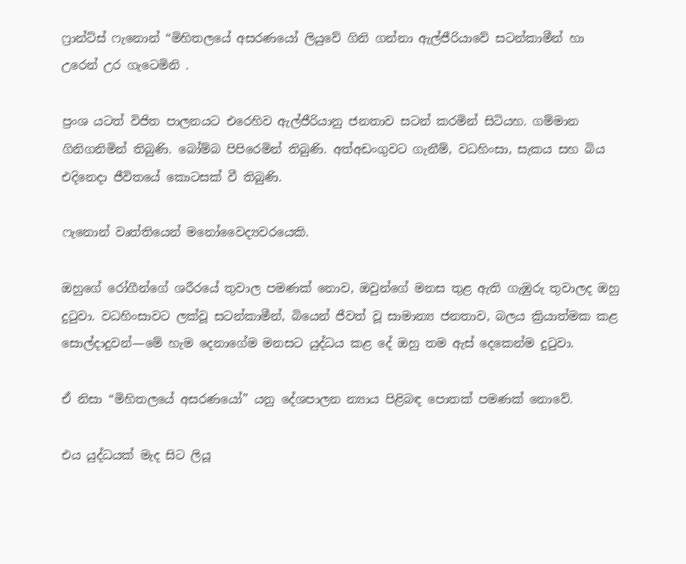ෆ්‍රාන්ට්ස් ෆැනොන් “මිහිතලයේ අසරණයෝ ලියුවේ ගිනි ගන්නා ඇල්ජීරියාවේ සටන්කාමීන් හා උරෙන් උර ගැටෙමිනි .

ප්‍රංශ යටත් විජිත පාලනයට එරෙහිව ඇල්ජීරියානු ජනතාව සටන් කරමින් සිටියහ. ගම්මාන ගිනිගනිමින් තිබුණි. බෝම්බ පිපිරෙමින් තිබුණි. අත්අඩංගුවට ගැනීම්, වධහිංසා, සැකය සහ බිය එදිනෙදා ජීවිතයේ කොටසක් වී තිබුණි.

ෆැනොන් වෘත්තියෙන් මනෝවෛද්‍යවරයෙකි.

ඔහුගේ රෝගීන්ගේ ශරීරයේ තුවාල පමණක් නොව, ඔවුන්ගේ මනස තුළ ඇති ගැඹුරු තුවාලද ඔහු දුටුවා. වධහිංසාවට ලක්වූ සටන්කාමීන්, බියෙන් ජීවත් වූ සාමාන්‍ය ජනතාව, බලය ක්‍රියාත්මක කළ සොල්දාදුවන්—මේ හැම දෙනාගේම මනසට යුද්ධය කළ දේ ඔහු තම ඇස් දෙකෙන්ම දුටුවා.

ඒ නිසා “මිහිතලයේ අසරණයෝ” යනු දේශපාලන න්‍යාය පිළිබඳ පොතක් පමණක් නොවේ.

එය යුද්ධයක් මැද සිට ලියූ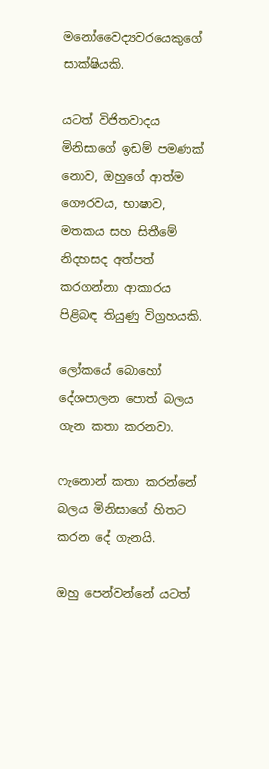මනෝවෛද්‍යවරයෙකුගේ සාක්ෂියකි.

යටත් විජිතවාදය මිනිසාගේ ඉඩම් පමණක් නොව, ඔහුගේ ආත්ම ගෞරවය, භාෂාව, මතකය සහ සිතීමේ නිදහසද අත්පත් කරගන්නා ආකාරය පිළිබඳ තියුණු විග්‍රහයකි.

ලෝකයේ බොහෝ දේශපාලන පොත් බලය ගැන කතා කරනවා.

ෆැනොන් කතා කරන්නේ බලය මිනිසාගේ හිතට කරන දේ ගැනයි.

ඔහු පෙන්වන්නේ යටත්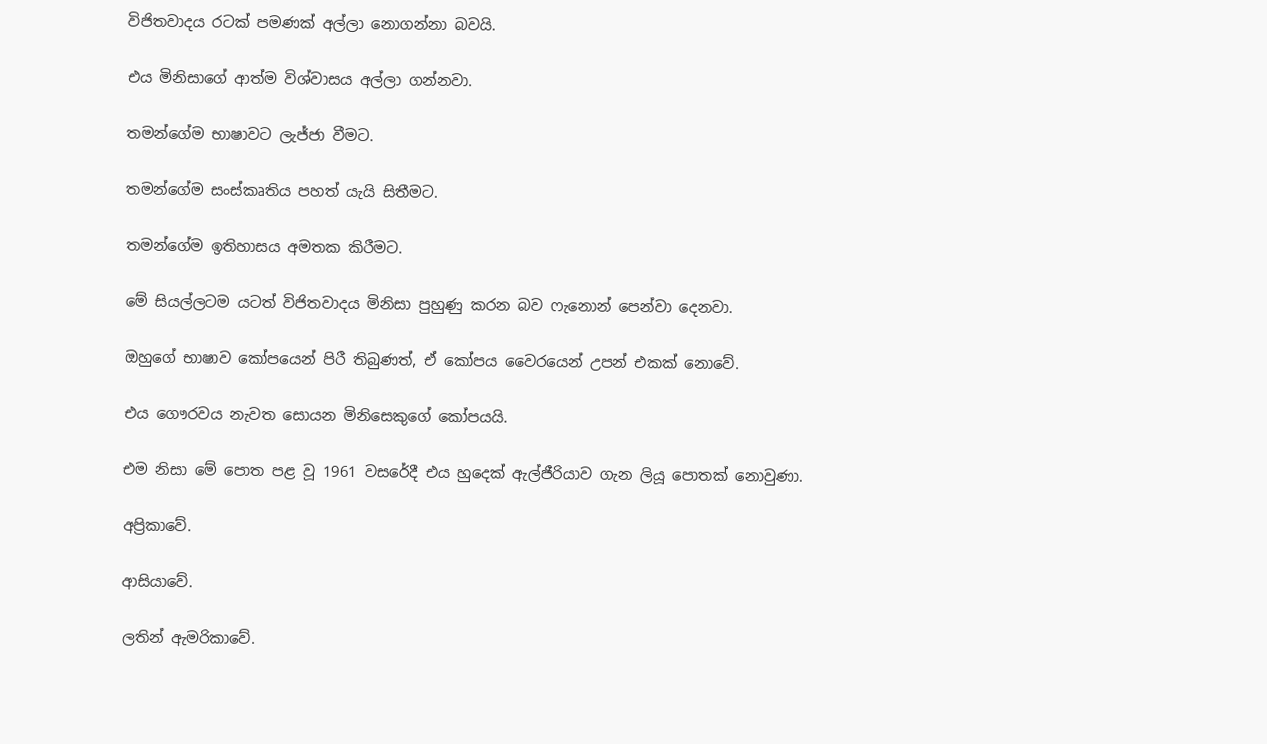විජිතවාදය රටක් පමණක් අල්ලා නොගන්නා බවයි.

එය මිනිසාගේ ආත්ම විශ්වාසය අල්ලා ගන්නවා.

තමන්ගේම භාෂාවට ලැජ්ජා වීමට.

තමන්ගේම සංස්කෘතිය පහත් යැයි සිතීමට.

තමන්ගේම ඉතිහාසය අමතක කිරීමට.

මේ සියල්ලටම යටත් විජිතවාදය මිනිසා පුහුණු කරන බව ෆැනොන් පෙන්වා දෙනවා.

ඔහුගේ භාෂාව කෝපයෙන් පිරී තිබුණත්, ඒ කෝපය වෛරයෙන් උපන් එකක් නොවේ.

එය ගෞරවය නැවත සොයන මිනිසෙකුගේ කෝපයයි.

එම නිසා මේ පොත පළ වූ 1961 වසරේදී එය හුදෙක් ඇල්ජීරියාව ගැන ලියූ පොතක් නොවුණා.

අප්‍රිකාවේ.

ආසියාවේ.

ලතින් ඇමරිකාවේ.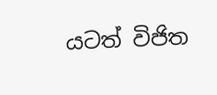යටත් විජිත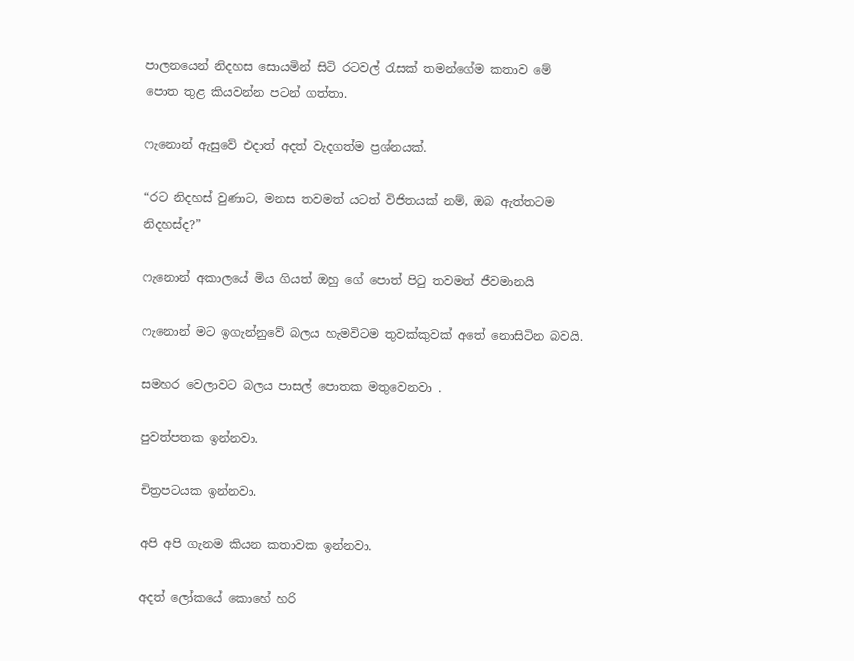පාලනයෙන් නිදහස සොයමින් සිටි රටවල් රැසක් තමන්ගේම කතාව මේ පොත තුළ කියවන්න පටන් ගත්තා.

ෆැනොන් ඇසුවේ එදාත් අදත් වැදගත්ම ප්‍රශ්නයක්.

“රට නිදහස් වුණාට, මනස තවමත් යටත් විජිතයක් නම්, ඔබ ඇත්තටම නිදහස්ද?”

ෆැනොන් අකාලයේ මිය ගියත් ඔහු ගේ පොත් පිටු තවමත් ජීවමානයි

ෆැනොන් මට ඉගැන්නුවේ බලය හැමවිටම තුවක්කුවක් අතේ නොසිටින බවයි.

සමහර වෙලාවට බලය පාසල් පොතක මතුවෙනවා .

පුවත්පතක ඉන්නවා.

චිත්‍රපටයක ඉන්නවා.

අපි අපි ගැනම කියන කතාවක ඉන්නවා.

අදත් ලෝකයේ කොහේ හරි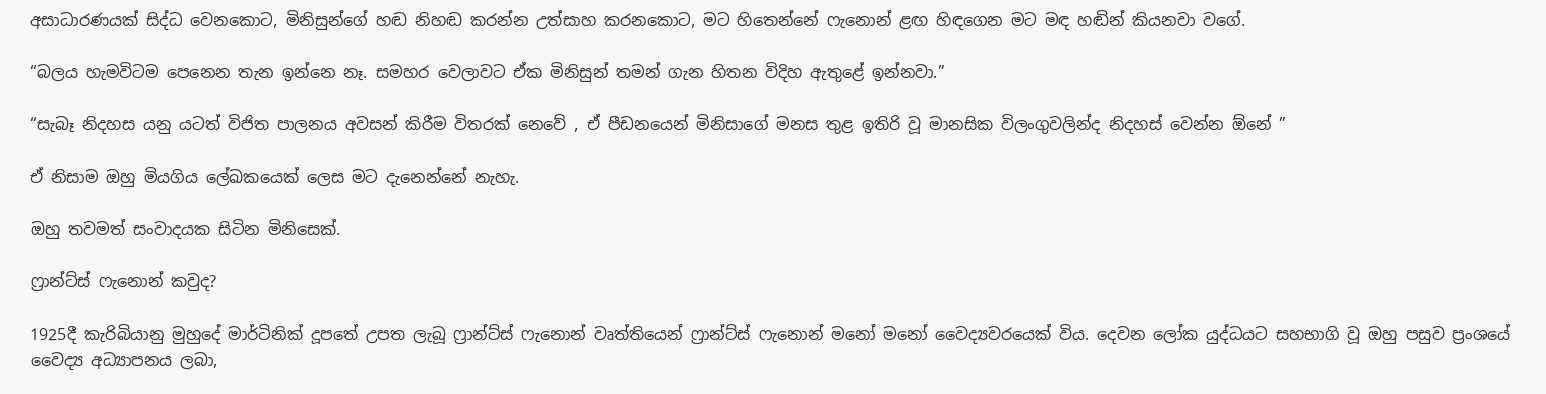අසාධාරණයක් සිද්ධ වෙනකොට, මිනිසුන්ගේ හඬ නිහඬ කරන්න උත්සාහ කරනකොට, මට හිතෙන්නේ ෆැනොන් ළඟ හිඳගෙන මට මඳ හඬින් කියනවා වගේ.

“බලය හැමවිටම පෙනෙන තැන ඉන්නෙ නෑ. සමහර වෙලාවට ඒක මිනිසුන් තමන් ගැන හිතන විදිහ ඇතුළේ ඉන්නවා.”

“සැබෑ නිදහස යනු යටත් විජිත පාලනය අවසන් කිරීම විතරක් නෙවේ , ඒ පීඩනයෙන් මිනිසාගේ මනස තුළ ඉතිරි වූ මානසික විලංගුවලින්ද නිදහස් වෙන්න ඕනේ ”

ඒ නිසාම ඔහු මියගිය ලේඛකයෙක් ලෙස මට දැනෙන්නේ නැහැ.

ඔහු තවමත් සංවාදයක සිටින මිනිසෙක්.

ෆ්‍රාන්ට්ස් ෆැනොන් කවුද?

1925දී කැරිබියානු මුහුදේ මාර්ටිනික් දූපතේ උපත ලැබූ ෆ්‍රාන්ට්ස් ෆැනොන් වෘත්තියෙන් ෆ්‍රාන්ට්ස් ෆැනොන් මනෝ මනෝ වෛද්‍යවරයෙක් විය. දෙවන ලෝක යුද්ධයට සහභාගි වූ ඔහු පසුව ප්‍රංශයේ වෛද්‍ය අධ්‍යාපනය ලබා,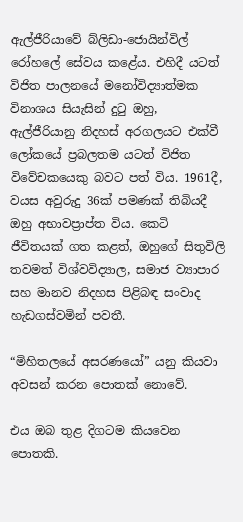ඇල්ජීරියාවේ බ්ලිඩා-ජොයින්විල් රෝහලේ සේවය කළේය. එහිදී යටත් විජිත පාලනයේ මනෝවිද්‍යාත්මක විනාශය සියැසින් දුටු ඔහු, ඇල්ජීරියානු නිදහස් අරගලයට එක්වී ලෝකයේ ප්‍රබලතම යටත් විජිත විවේචකයෙකු බවට පත් විය. 1961දී, වයස අවුරුදු 36ක් පමණක් තිබියදී ඔහු අභාවප්‍රාප්ත විය. කෙටි ජීවිතයක් ගත කළත්, ඔහුගේ සිතුවිලි තවමත් විශ්වවිද්‍යාල, සමාජ ව්‍යාපාර සහ මානව නිදහස පිළිබඳ සංවාද හැඩගස්වමින් පවතී.

“මිහිතලයේ අසරණයෝ” යනු කියවා අවසන් කරන පොතක් නොවේ.

එය ඔබ තුළ දිගටම කියවෙන පොතකි.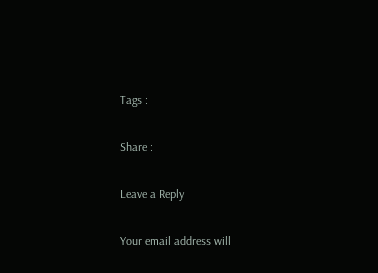Tags :

Share :

Leave a Reply

Your email address will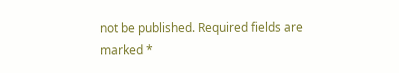not be published. Required fields are marked *